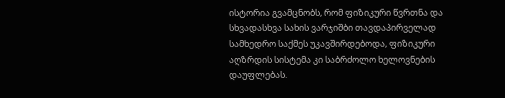ისტორია გვამცნობს, რომ ფიზიკური წვრთნა და სხვადასხვა სახის ვარჯიშბი თავდაპირველად სამხედრო საქმეს უკავშირდებოდა, ფიზიკური აღზრდის სისტემა კი საბრძოლო ხელოვნების დაუფლებას.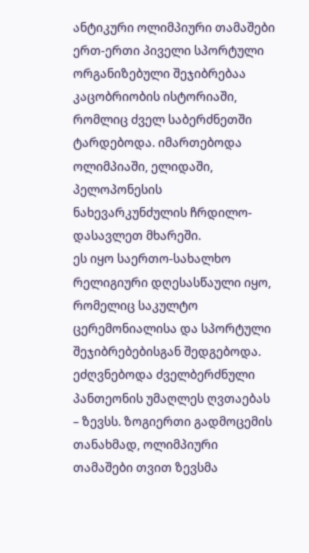ანტიკური ოლიმპიური თამაშები ერთ-ერთი პიველი სპორტული ორგანიზებული შეჯიბრებაა კაცობრიობის ისტორიაში, რომლიც ძველ საბერძნეთში ტარდებოდა. იმართებოდა ოლიმპიაში, ელიდაში, პელოპონესის ნახევარკუნძულის ჩრდილო-დასავლეთ მხარეში.
ეს იყო საერთო-სახალხო რელიგიური დღესასწაული იყო, რომელიც საკულტო ცერემონიალისა და სპორტული შეჯიბრებებისგან შედგებოდა. ეძღვნებოდა ძველბერძნული პანთეონის უმაღლეს ღვთაებას – ზევსს. ზოგიერთი გადმოცემის თანახმად, ოლიმპიური თამაშები თვით ზევსმა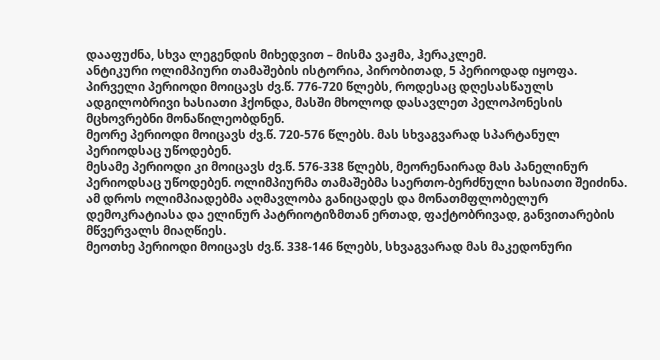დააფუძნა, სხვა ლეგენდის მიხედვით – მისმა ვაჟმა, ჰერაკლემ.
ანტიკური ოლიმპიური თამაშების ისტორია, პირობითად, 5 პერიოდად იყოფა. პირველი პერიოდი მოიცავს ძვ.წ. 776-720 წლებს, როდესაც დღესასწაულს ადგილობრივი ხასიათი ჰქონდა, მასში მხოლოდ დასავლეთ პელოპონესის მცხოვრებნი მონაწილეობდნენ.
მეორე პერიოდი მოიცავს ძვ.წ. 720-576 წლებს. მას სხვაგვარად სპარტანულ პერიოდსაც უწოდებენ.
მესამე პერიოდი კი მოიცავს ძვ.წ. 576-338 წლებს, მეორენაირად მას პანელინურ პერიოდსაც უწოდებენ. ოლიმპიურმა თამაშებმა საერთო-ბერძნული ხასიათი შეიძინა. ამ დროს ოლიმპიადებმა აღმავლობა განიცადეს და მონათმფლობელურ დემოკრატიასა და ელინურ პატრიოტიზმთან ერთად, ფაქტობრივად, განვითარების მწვერვალს მიაღწიეს.
მეოთხე პერიოდი მოიცავს ძვ.წ. 338-146 წლებს, სხვაგვარად მას მაკედონური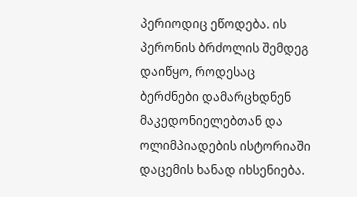პერიოდიც ეწოდება. ის პერონის ბრძოლის შემდეგ დაიწყო, როდესაც ბერძნები დამარცხდნენ მაკედონიელებთან და ოლიმპიადების ისტორიაში დაცემის ხანად იხსენიება.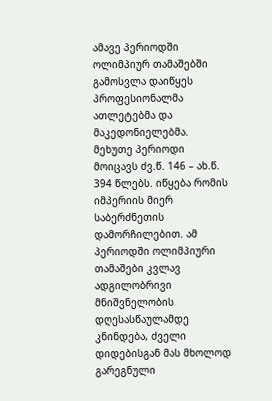ამავე პერიოდში ოლიმპიურ თამაშებში გამოსვლა დაიწყეს პროფესიონალმა ათლეტებმა და მაკედონიელებმა.
მეხუთე პერიოდი მოიცავს ძვ.წ. 146 – ახ.წ. 394 წლებს. იწყება რომის იმპერიის მიერ საბერძნეთის დამორჩილებით. ამ პერიოდში ოლიმპიური თამაშები კვლავ ადგილობრივი მნიშვნელობის დღესასწაულამდე კნინდება, ძველი დიდებისგან მას მხოლოდ გარეგნული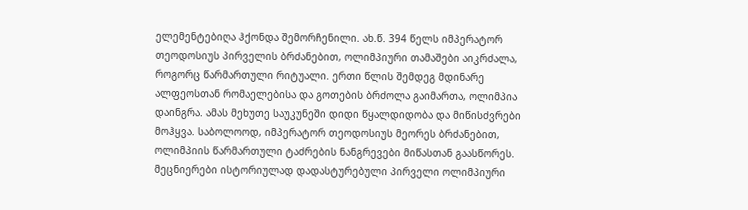ელემენტებიღა ჰქონდა შემორჩენილი. ახ.წ. 394 წელს იმპერატორ თეოდოსიუს პირველის ბრძანებით, ოლიმპიური თამაშები აიკრძალა, როგორც წარმართული რიტუალი. ერთი წლის შემდეგ მდინარე ალფეოსთან რომაელებისა და გოთების ბრძოლა გაიმართა, ოლიმპია დაინგრა. ამას მეხუთე საუკუნეში დიდი წყალდიდობა და მიწისძვრები მოჰყვა. საბოლოოდ, იმპერატორ თეოდოსიუს მეორეს ბრძანებით, ოლიმპიის წარმართული ტაძრების ნანგრევები მიწასთან გაასწორეს.
მეცნიერები ისტორიულად დადასტურებული პირველი ოლიმპიური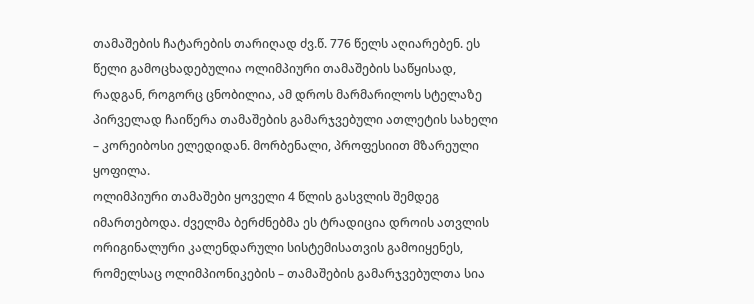თამაშების ჩატარების თარიღად ძვ.წ. 776 წელს აღიარებენ. ეს წელი გამოცხადებულია ოლიმპიური თამაშების საწყისად, რადგან, როგორც ცნობილია, ამ დროს მარმარილოს სტელაზე პირველად ჩაიწერა თამაშების გამარჯვებული ათლეტის სახელი – კორეიბოსი ელედიდან. მორბენალი, პროფესიით მზარეული ყოფილა.
ოლიმპიური თამაშები ყოველი 4 წლის გასვლის შემდეგ იმართებოდა. ძველმა ბერძნებმა ეს ტრადიცია დროის ათვლის ორიგინალური კალენდარული სისტემისათვის გამოიყენეს, რომელსაც ოლიმპიონიკების – თამაშების გამარჯვებულთა სია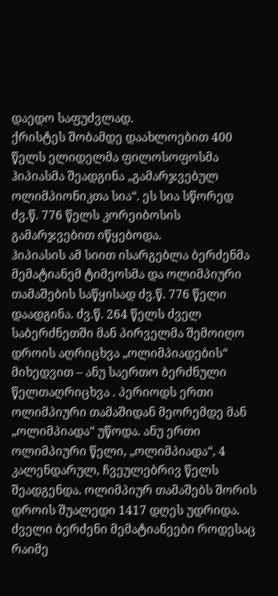დაედო საფუძვლად.
ქრისტეს შობამდე დაახლოებით 400 წელს ელიდელმა ფილოსოფოსმა ჰიპიასმა შეადგინა „გამარჯვებულ ოლიმპიონიკთა სია“. ეს სია სწორედ ძვ.წ. 776 წელს კორეიბოსის გამარჯვებით იწყებოდა.
ჰიპიასის ამ სიით ისარგებლა ბერძენმა მემატიანემ ტიმეოსმა და ოლიმპიური თამაშების საწყისად ძვ.წ. 776 წელი დაადგინა. ძვ.წ. 264 წელს ძველ საბერძნეთში მან პირველმა შემოიღო დროის აღრიცხვა „ოლიმპიადების“ მიხედვით – ანუ საერთო ბერძნული წელთაღრიცხვა . პერიოდს ერთი ოლიმპიური თამაშიდან მეორემდე მან „ოლიმპიადა“ უწოდა. ანუ ერთი ოლიმპიური წელი, „ოლიმპიადა“, 4 კალენდარულ, ჩვეულებრივ წელს შეადგენდა. ოლიმპიურ თამაშებს შორის დროის შუალედი 1417 დღეს უდრიდა. ძველი ბერძენი მემატიანეები როდესაც რაიმე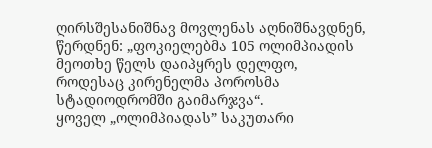ღირსშესანიშნავ მოვლენას აღნიშნავდნენ, წერდნენ: „ფოკიელებმა 105 ოლიმპიადის მეოთხე წელს დაიპყრეს დელფო, როდესაც კირენელმა პოროსმა სტადიოდრომში გაიმარჯვა“.
ყოველ „ოლიმპიადას” საკუთარი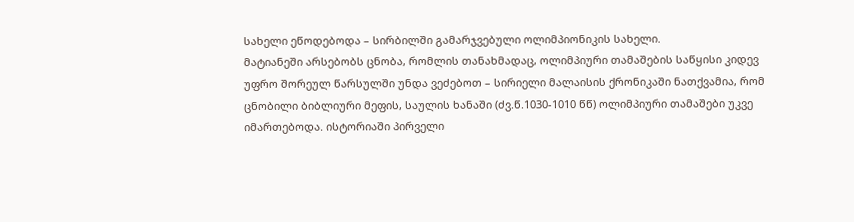სახელი ეწოდებოდა – სირბილში გამარჯვებული ოლიმპიონიკის სახელი.
მატიანეში არსებობს ცნობა, რომლის თანახმადაც, ოლიმპიური თამაშების საწყისი კიდევ უფრო შორეულ წარსულში უნდა ვეძებოთ – სირიელი მალაისის ქრონიკაში ნათქვამია, რომ ცნობილი ბიბლიური მეფის, საულის ხანაში (ძვ.წ.1030-1010 წწ) ოლიმპიური თამაშები უკვე იმართებოდა. ისტორიაში პირველი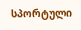სპორტული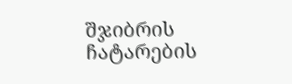შჯიბრის ჩატარების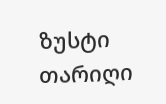ზუსტი თარიღი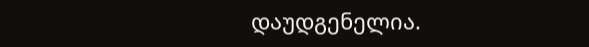დაუდგენელია.